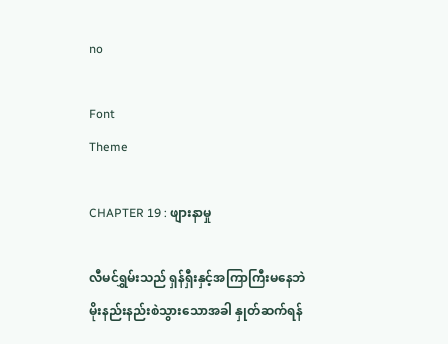no

Font
Theme

CHAPTER 19 : ဖျားနာမှု

လီမင်ရွှမ်းသည် ရှန်ရှီးနှင့်အကြာကြီးမနေဘဲ မိုးနည်းနည်းစဲသွားသောအခါ နှုတ်ဆက်ရန်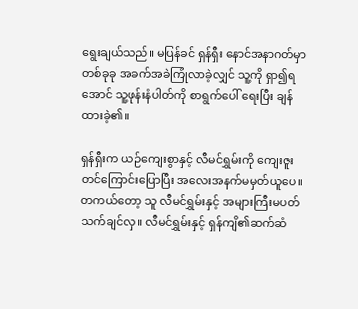ရွေးချယ်သည်။ မပြန်ခင် ရှန်ရှီး နောင်အနာဂတ်မှာ တစ်ခုခု အခက်အခဲကြုံလာခဲ့လျှင် သူ့ကို ရှာ၍ရအောင် သူ့ဖုန်းနံပါတ်ကို စာရွက်ပေါ် ရေးပြီး ချန်ထားခဲ့၏။

ရှန်ရှီးက ယဉ်ကျေးစွာနှင့် လီမင်ရွှမ်းကို ကျေးဇူးတင်ကြောင်းပြောပြီး အလေးအနက်မမှတ်ယူပေ။ တကယ်တော့ သူ လီမင်ရွှမ်းနှင့် အများကြီးမပတ်သက်ချင်လှ။ လီမင်ရွှမ်းနှင့် ရှန်ကျိ၏ဆက်ဆံ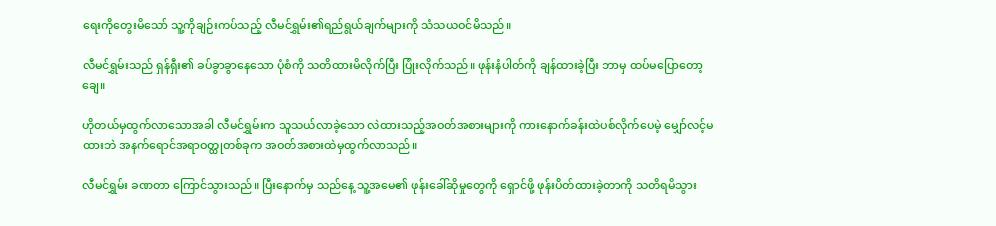ရေးကိုတွေးမိသော် သူ့ကိုချဉ်းကပ်သည့် လီမင်ရွှမ်း၏ရည်ရွယ်ချက်များကို သံသယဝင်မိသည်။

လီမင်ရွှမ်းသည် ရှန်ရှီး၏ ခပ်ခွာခွာနေသော ပုံစံကို သတိထားမိလိုက်ပြီး ပြုံးလိုက်သည်။ ဖုန်းနံပါတ်ကို ချန်ထားခဲ့ပြီး ဘာမှ ထပ်မပြောတော့ချေ။

ဟိုတယ်မှထွက်လာသောအခါ လီမင်ရွှမ်းက သူသယ်လာခဲ့သော လဲထားသည့်အဝတ်အစားများကို ကားနောက်ခန်းထဲပစ်လိုက်ပေမဲ့ မျှော်လင့်မထားဘဲ အနက်ရောင်အရာဝတ္ထုတစ်ခုက အဝတ်အစားထဲမှထွက်လာသည်။

လီမင်ရွှမ်း ခဏတာ ကြောင်သွားသည်။ ပြီးနောက်မှ သည်နေ့ သူ့အမေ၏ ဖုန်းခေါ်ဆိုမှုတွေကို ရှောင်ဖို့ ဖုန်းပိတ်ထားခဲ့တာကို သတိရမိသွား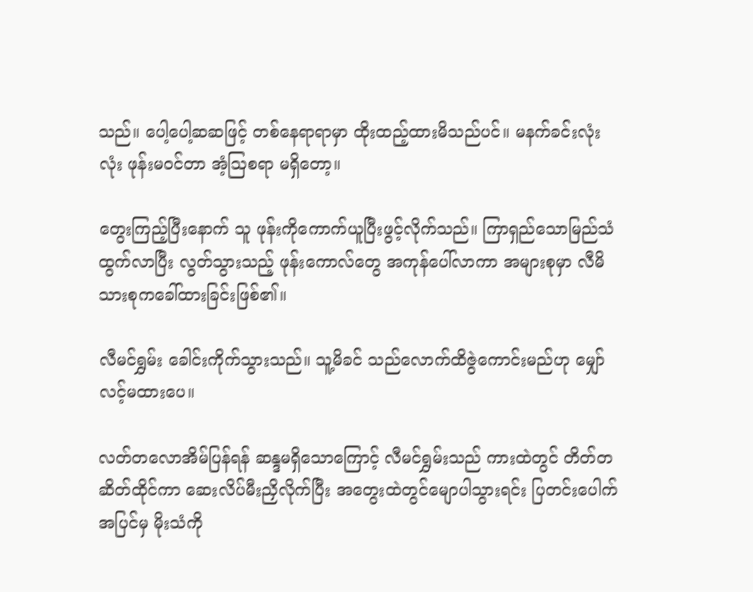သည်။ ပေါ့ပေါ့ဆဆဖြင့် တစ်နေရာရာမှာ ထိုးထည့်ထားမိသည်ပင်။ မနက်ခင်းလုံးလုံး ဖုန်းမဝင်တာ အံ့ဩစရာ မရှိတော့။

တွေးကြည့်ပြီးနောက် သူ ဖုန်းကိုကောက်ယူပြီးဖွင့်လိုက်သည်။ ကြာရှည်သောမြည်သံထွက်လာပြီး လွတ်သွားသည့် ဖုန်းကောလ်တွေ အကုန်ပေါ်လာကာ အများစုမှာ လီမိသားစုကခေါ်ထားခြင်းဖြစ်၏။

လီမင်ရွှမ်း ခေါင်းကိုက်သွားသည်။ သူ့မိခင် သည်လောက်ထိဇွဲကောင်းမည်ဟု မျှော်လင့်မထားပေ။

လတ်တလောအိမ်ပြန်ရန် ဆန္ဒမရှိသောကြောင့် လီမင်ရွှမ်းသည် ကားထဲတွင် တိတ်တဆိတ်ထိုင်ကာ ဆေးလိပ်မီးညှိလိုက်ပြီး အတွေးထဲတွင်မျောပါသွားရင်း ပြတင်းပေါက်အပြင်မှ မိုးသံကို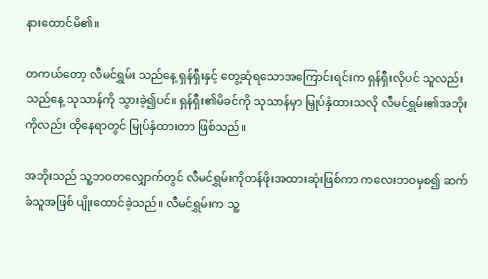နားထောင်မိ၏။

တကယ်တော့ လီမင်ရွှမ်း သည်နေ့ ရှန်ရှီးနှင့် တွေ့ဆုံရသောအကြောင်းရင်းက ရှန်ရှီးလိုပင် သူလည်း သည်နေ့ သုသာန်ကို သွားခဲ့၍ပင်။ ရှန်ရှီး၏မိခင်ကို သုသာန်မှာ မြှုပ်နှံထားသလို လီမင်ရွှမ်း၏အဘိုးကိုလည်း ထိုနေရာတွင် မြုပ်နှံထားတာ ဖြစ်သည်။

အဘိုးသည် သူ့ဘဝတလျှောက်တွင် လီမင်ရွှမ်းကိုတန်ဖိုးအထားဆုံးဖြစ်ကာ ကလေးဘဝမှစ၍ ဆက်ခံသူအဖြစ် ပျိုးထောင်ခဲ့သည်။ လီမင်ရွှမ်းက သူ့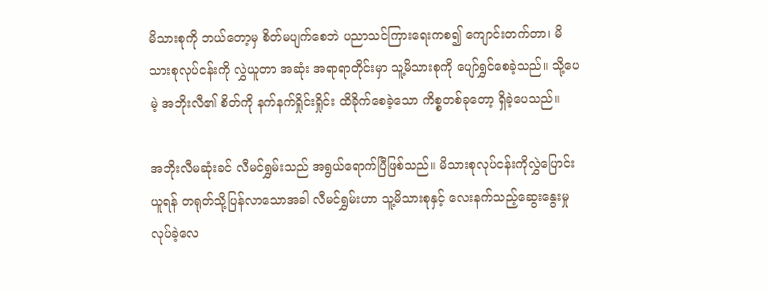မိသားစုကို ဘယ်တော့မှ စိတ်မပျက်စေဘဲ ပညာသင်ကြားရေးကစ၍ ကျောင်းတက်တာ၊ မိသားစုလုပ်ငန်းကို လွှဲယူတာ အဆုံး အရာရာတိုင်းမှာ သူ့မိသားစုကို ပျော်ရွှင်စေခဲ့သည်။ သို့ပေမဲ့ အဘိုးလီ၏ စိတ်ကို နက်နက်ရှိုင်းရှိုင်း ထိခိုက်စေခဲ့သော ကိစ္စတစ်ခုတော့ ရှိခဲ့ပေသည်။

အဘိုးလီမဆုံးခင် လီမင်ရွှမ်းသည် အရွယ်ရောက်ပြီဖြစ်သည်။ မိသားစုလုပ်ငန်းကိုလွှဲပြောင်းယူရန် တရုတ်သို့ပြန်လာသောအခါ လီမင်ရွှမ်းဟာ သူ့မိသားစုနှင့် လေးနက်သည့်ဆွေးနွေးမှုလုပ်ခဲ့လေ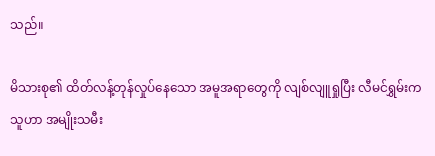သည်။

မိသားစု၏ ထိတ်လန့်တုန်လှုပ်နေသော အမူအရာတွေကို လျစ်လျူရှုပြီး လီမင်ရွှမ်းက သူဟာ အမျိုးသမီး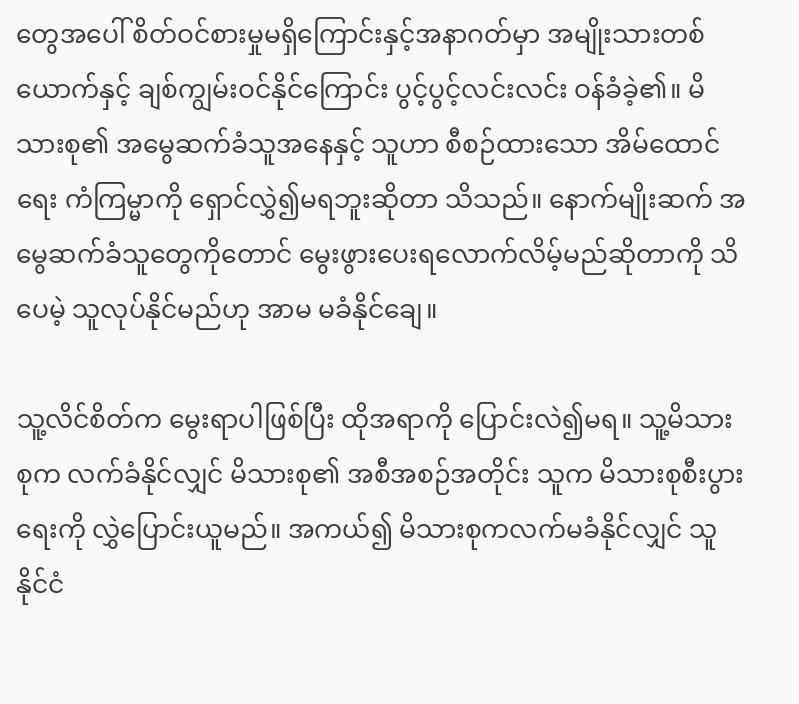တွေအပေါ် စိတ်ဝင်စားမှုမရှိကြောင်းနှင့်အနာဂတ်မှာ အမျိုးသားတစ်ယောက်နှင့် ချစ်ကျွမ်းဝင်နိုင်ကြောင်း ပွင့်ပွင့်လင်းလင်း ဝန်ခံခဲ့၏။ မိသားစု၏ အမွေဆက်ခံသူအနေနှင့် သူဟာ စီစဉ်ထားသော အိမ်ထောင်ရေး ကံကြမ္မာကို ရှောင်လွှဲ၍မရဘူးဆိုတာ သိသည်။ နောက်မျိုးဆက် အမွေဆက်ခံသူတွေကိုတောင် မွေးဖွားပေးရလောက်လိမ့်မည်ဆိုတာကို သိပေမဲ့ သူလုပ်နိုင်မည်ဟု အာမ မခံနိုင်ချေ။

သူ့လိင်စိတ်က မွေးရာပါဖြစ်ပြီး ထိုအရာကို ပြောင်းလဲ၍မရ။ သူ့မိသားစုက လက်ခံနိုင်လျှင် မိသားစု၏ အစီအစဉ်အတိုင်း သူက မိသားစုစီးပွားရေးကို လွှဲပြောင်းယူမည်။ အကယ်၍ မိသားစုကလက်မခံနိုင်လျှင် သူနိုင်ငံ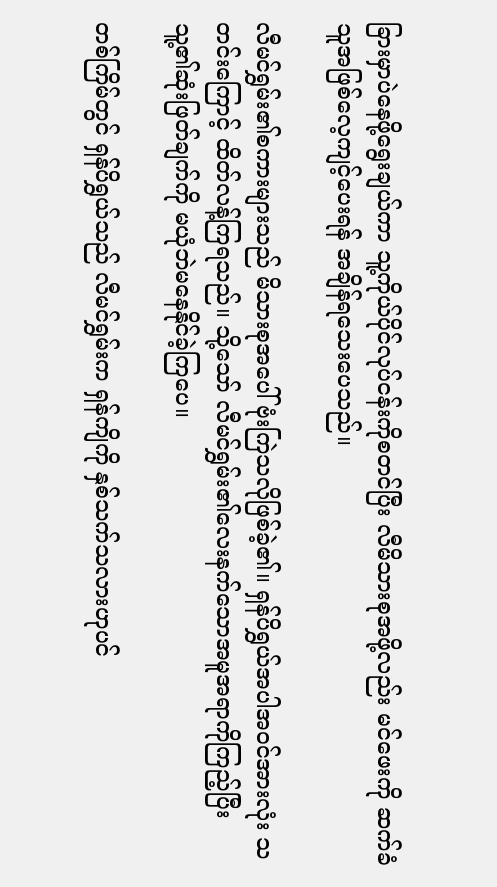ခြားမှာပဲနေဖို့ရွေးချယ်ကာ သူ့ကိုယ်ပိုင်လုပ်ငန်းကိုစတင်ပြီး လီမိသားစုအဖို့လည်း မင်ဖေးကို ဆက်ခံသူအဖြစ်လေ့ကျင့်ပေးရန် အချိန်ရသေးပေသည်။

လီမင်ရွှမ်း၏စကားများသည် မိသားစုအပေါ်ဗုံးကြဲသလိုဖြစ်ခဲ့၏။ ရှန်ပိရွှယ်အပါအဝင်အားလုံး သတင်းကြောင့် ထိတ်လန့်ကြရသည်။ သို့သော် လီမင်ရွှမ်း၏လေးနက်သောအမူအရာကိုကြည့်ပြီး သူ့၏ဆုံးဖြတ်ချက်ကို မယုံဘဲမနေနိုင်ခဲ့ကြပေ။

တစ်ကြိမ်တွင် ရှန်ပိရွှယ်သည် လီမင်ရွှမ်းက ရှန်ကျိကို နှစ်သက်သလားဟုပင်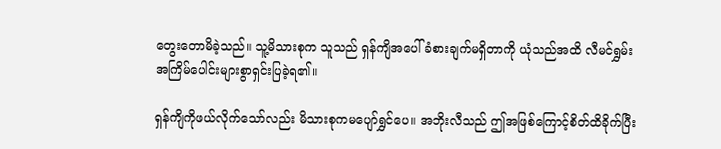တွေးတောမိခဲ့သည်။ သူ့မိသားစုက သူသည် ရှန်ကျိအပေါ်ခံစားချက်မရှိတာကို ယုံသည်အထိ လီမင်ရွှမ်း အကြိမ်ပေါင်းများစွာရှင်းပြခဲ့ရ၏။

ရှန်ကျိကိုဖယ်‌လိုက်သော်လည်း မိသားစုကမပျော်ရွှင်ပေ။ အဘိုးလီသည် ဤအဖြစ်ကြောင့်စိတ်ထိခိုက်ပြီး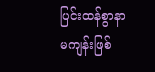ပြင်းထန်စွာနာမကျန်းဖြစ်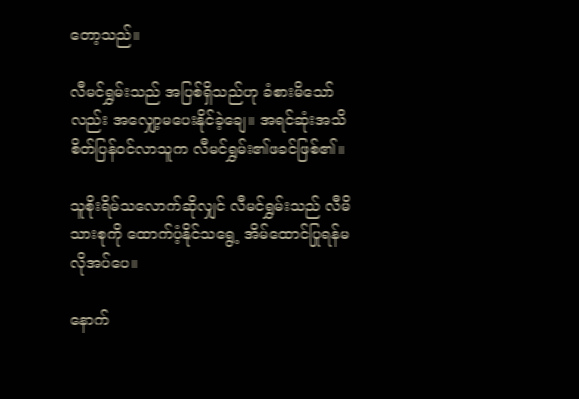တော့သည်။

လီမင်ရွှမ်းသည် အပြစ်ရှိသည်ဟု ခံစားမိသော်လည်း အလျှော့မပေးနိုင်ခဲ့ချေ။ အရင်ဆုံးအသိစိတ်ပြန်ဝင်လာသူက လီမင်ရွှမ်း၏ဖခင်ဖြစ်၏။

သူစိုးရိမ်သလောက်ဆိုလျှင် လီမင်ရွှမ်းသည် လီမိသားစုကို ထောက်ပံ့နိုင်သရွေ့ အိမ်ထောင်ပြုရန်မလိုအပ်‌ပေ။

နောက်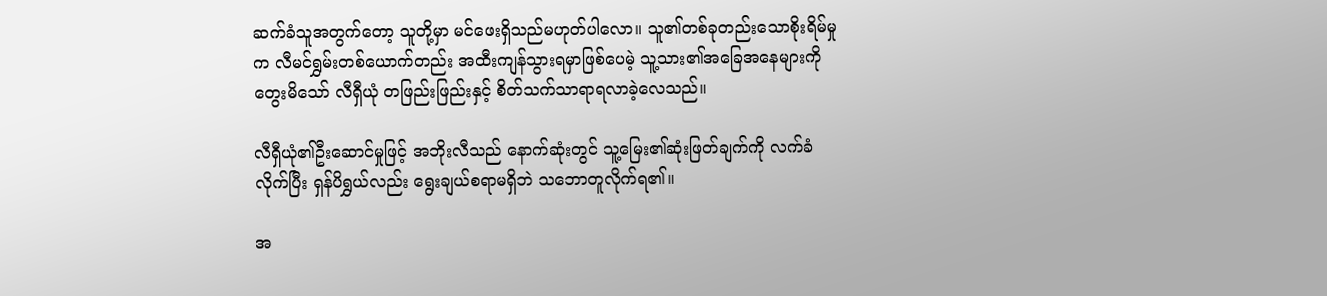ဆက်ခံသူအတွက်တော့ သူတို့မှာ မင်ဖေးရှိသည်မဟုတ်ပါလော။ သူ၏တစ်ခုတည်းသောစိုးရိမ်မှုက လီမင်ရွှမ်းတစ်ယောက်တည်း အထီးကျန်သွားရမှာဖြစ်ပေမဲ့ သူ့သား၏အခြေအနေများကို တွေးမိသော် လီရှီယုံ တဖြည်းဖြည်းနှင့် စိတ်သက်သာရာရလာခဲ့လေသည်။

လီရှီယုံ၏ဦးဆောင်မှုဖြင့် အဘိုးလီသည် နောက်ဆုံးတွင် သူ့မြေး၏ဆုံးဖြတ်ချက်ကို လက်ခံလိုက်ပြီး ရှန်ပိရွှယ်လည်း ရွေးချယ်စရာမရှိဘဲ သဘောတူလိုက်ရ၏။

အ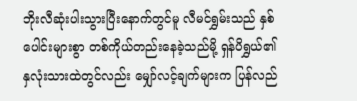ဘိုးလီဆုံးပါးသွားပြီးနောက်တွင်မူ လီမင်ရွှမ်းသည် နှစ်ပေါင်းများစွာ တစ်ကိုယ်တည်းနေခဲ့သည်မို့ ရှန်ပိရွှယ်၏နှလုံးသားထဲတွင်လည်း မျှော်လင့်ချက်များက ပြန်လည်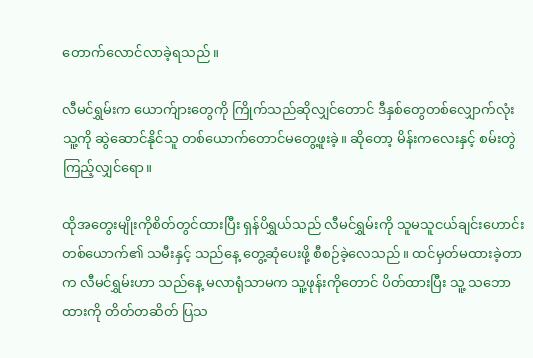တောက်လောင်လာခဲ့ရသည်။

လီမင်ရွှမ်းက ယောက်ျားတွေကို ကြိုက်သည်ဆိုလျှင်တောင် ဒီနှစ်တွေတစ်လျှောက်လုံး သူ့ကို ဆွဲဆောင်နိုင်သူ တစ်ယောက်တောင်မတွေ့ဖူးခဲ့။ ဆိုတော့ မိန်းကလေးနှင့် စမ်းတွဲကြည့်လျှင်ရော။

ထိုအတွေးမျိုးကိုစိတ်တွင်ထားပြီး ရှန်ပိရွှယ်သည် လီမင်ရွှမ်းကို သူမသူငယ်ချင်းဟောင်းတစ်ယောက်၏ သမီးနှင့် သည်နေ့ တွေ့ဆုံပေးဖို့ စီစဉ်ခဲ့လေသည်။ ထင်မှတ်မထားခဲ့တာက လီမင်ရွှမ်းဟာ သည်နေ့ မလာရုံသာမက သူ့ဖုန်းကိုတောင် ပိတ်ထားပြီး သူ့ သဘောထားကို တိတ်တဆိတ် ပြသ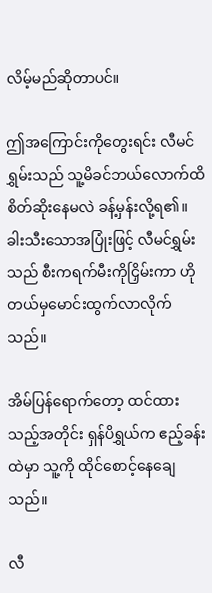လိမ့်မည်ဆိုတာပင်။

ဤအကြောင်းကိုတွေးရင်း လီမင်ရွှမ်းသည် သူ့မိခင်ဘယ်လောက်ထိစိတ်ဆိုးနေမလဲ ခန့်မှန်းလို့ရ၏။ ခါးသီးသောအပြုံးဖြင့် လီမင်ရွှမ်းသည် စီးကရက်မီးကိုငြှိမ်းကာ ဟိုတယ်မှမောင်းထွက်လာလိုက်သည်။

အိမ်ပြန်ရောက်တော့ ထင်ထားသည့်အတိုင်း ရှန်ပိရွှယ်က ဧည့်ခန်းထဲမှာ သူ့ကို ထိုင်စောင့်နေချေသည်။

လီ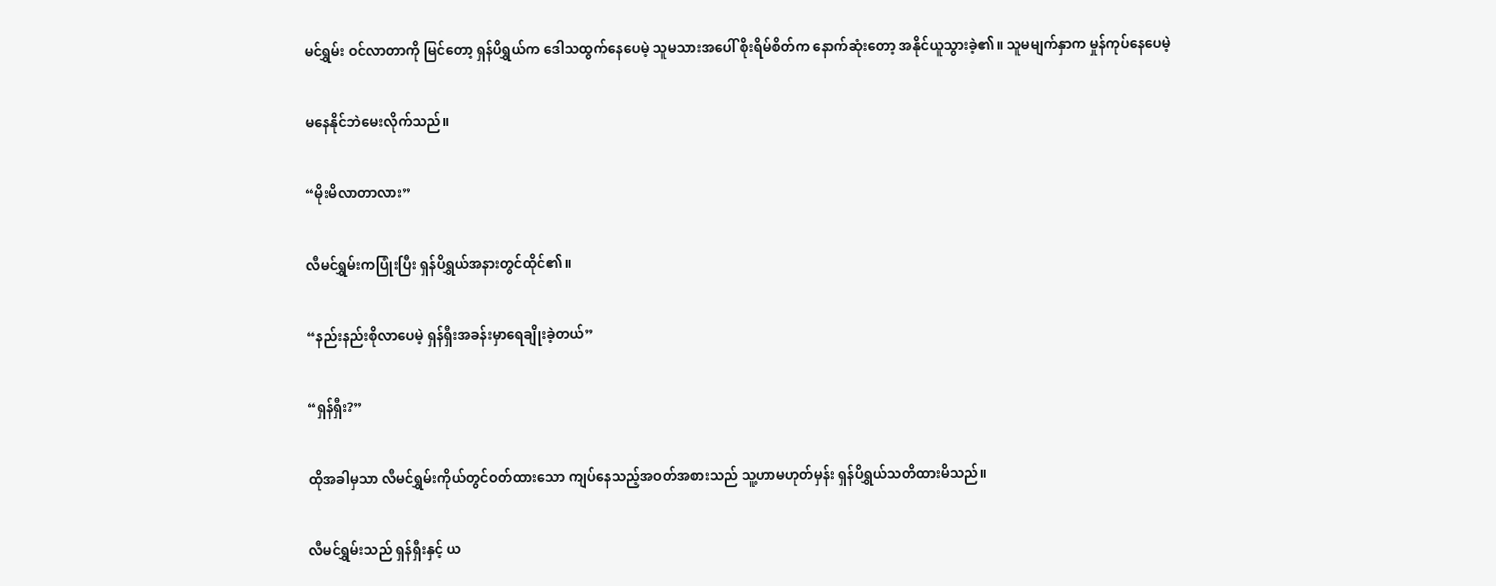မင်ရွှမ်း ဝင်လာတာကို မြင်တော့ ရှန်ပိရွှယ်က ဒေါသထွက်နေပေမဲ့ သူမသားအပေါ် စိုးရိမ်စိတ်က နောက်ဆုံးတော့ အနိုင်ယူသွားခဲ့၏။ သူမမျက်နှာက မှုန်ကုပ်နေပေမဲ့

မနေနိုင်ဘဲမေးလိုက်သည်။

“မိုးမိလာတာလား”

လီမင်ရွှမ်းကပြုံးပြီး ရှန်ပိရွှယ်အနားတွင်ထိုင်၏။

“နည်းနည်းစိုလာပေမဲ့ ရှန်ရှီးအခန်းမှာရေချိုးခဲ့တယ်”

“ရှန်ရှီး?”

ထိုအခါမှသာ လီမင်ရွှမ်းကိုယ်တွင်ဝတ်ထားသော ကျပ်နေသည့်အဝတ်အစားသည် သူ့ဟာမဟုတ်မှန်း ရှန်ပိရွှယ်သတိထားမိသည်။

လီမင်ရွှမ်းသည် ရှန်ရှီးနှင့် ယ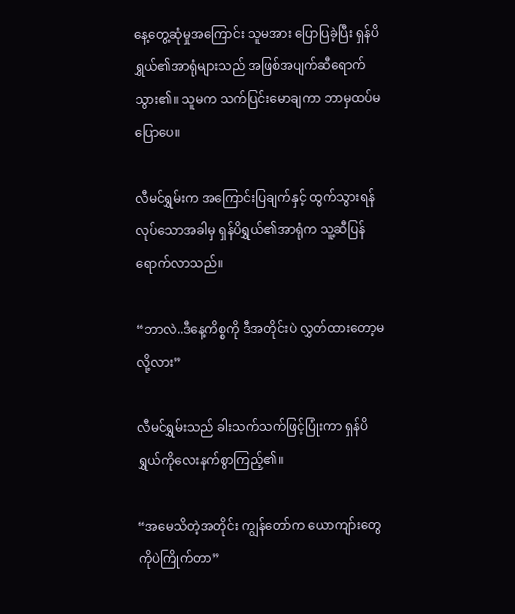နေ့တွေ့ဆုံမှုအကြောင်း သူမအား ပြောပြခဲ့ပြီး ရှန်ပိရွှယ်၏အာရုံများသည် အဖြစ်အပျက်ဆီရောက်သွား၏။ သူမက သက်ပြင်းမောချကာ ဘာမှထပ်မပြောပေ။

လီမင်ရွှမ်းက အကြောင်းပြချက်နှင့် ထွက်သွားရန်လုပ်သောအခါမှ ရှန်ပိရွှယ်၏အာရုံက သူ့ဆီပြန်ရောက်လာသည်။

“ဘာလဲ..ဒီနေ့ကိစ္စကို ဒီအတိုင်းပဲ လွှတ်ထားတော့မလို့လား”

လီမင်ရွှမ်းသည် ခါးသက်သက်ဖြင့်ပြုံးကာ ရှန်ပိရွှယ်ကိုလေးနက်စွာကြည့်၏။

“အမေသိတဲ့အတိုင်း ကျွန်တော်က ယောကျာ်းတွေကိုပဲကြိုက်တာ”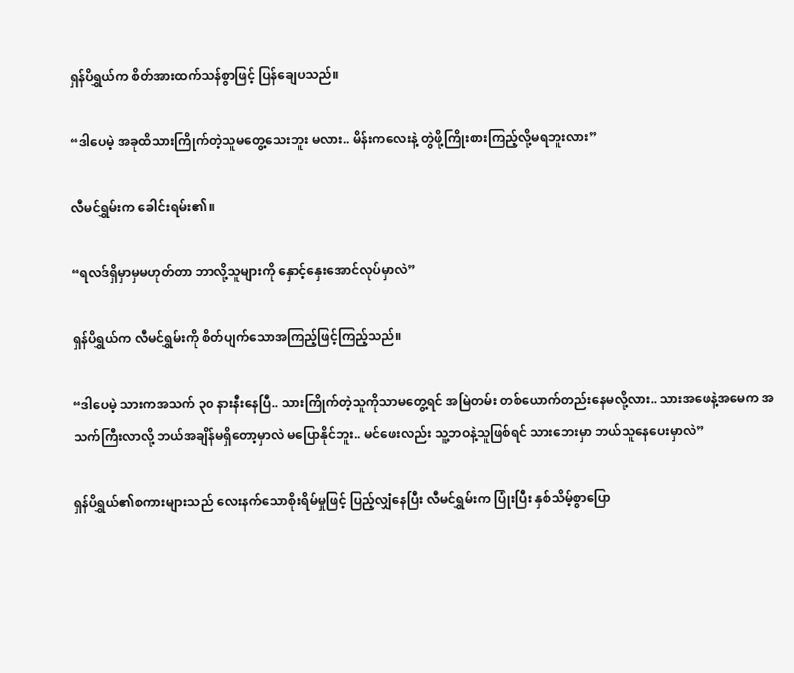ရှန်ပိရွှယ်က စိတ်အားထက်သန်စွာဖြင့် ပြန်ချေပသည်။

“ဒါပေမဲ့ အခုထိသားကြိုက်တဲ့သူမတွေ့သေးဘူး မလား.. မိန်းကလေးနဲ့ တွဲဖို့ကြိုးစားကြည့်လို့မရဘူးလား”

လီမင်ရွှမ်းက ခေါင်းရမ်း၏။

“ရလဒ်ရှိမှာမှမဟုတ်တာ ဘာလို့သူများကို နှောင့်နှေးအောင်လုပ်မှာလဲ”

ရှန်ပိရွှယ်က လီမင်ရွှမ်းကို စိတ်ပျက်သောအကြည့်ဖြင့်ကြည့်သည်။

“ဒါပေမဲ့ သားကအသက် ၃၀ နားနီးနေပြီ.. သားကြိုက်တဲ့သူကိုသာမတွေ့ရင် အမြဲတမ်း တစ်ယောက်တည်းနေမလို့လား.. သားအဖေနဲ့အမေက အသက်ကြီးလာလို့ ဘယ်အချိန်မရှိတော့မှာလဲ မပြောနိုင်ဘူး.. မင်ဖေးလည်း သူ့ဘဝနဲ့သူဖြစ်ရင် သားဘေးမှာ ဘယ်သူနေပေးမှာလဲ”

ရှန်ပိရွှယ်၏စကားများသည် လေးနက်သောစိုးရိမ်မှုဖြင့် ပြည့်လျှံနေပြီး လီမင်ရွှမ်းက ပြုံးပြီး နှစ်သိမ့်စွာပြော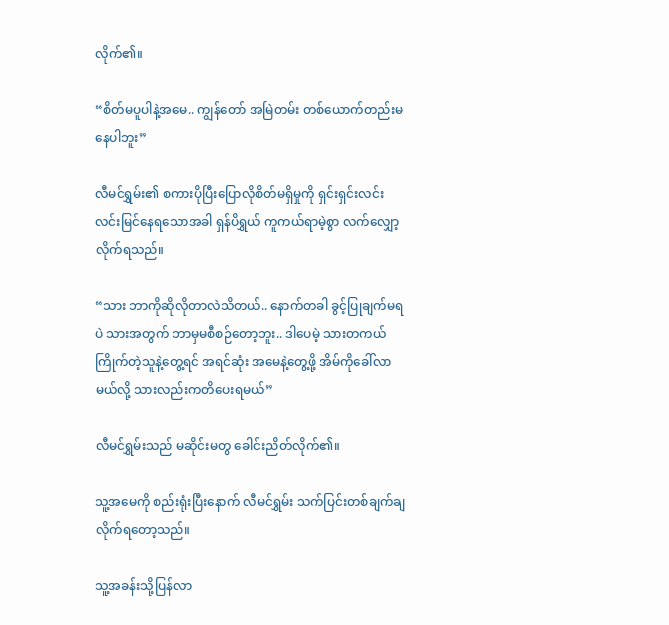လိုက်၏။

“စိတ်မပူပါနဲ့အမေ.. ကျွန်တော် အမြဲတမ်း တစ်ယောက်တည်းမနေပါဘူး”

လီမင်ရွှမ်း၏ စကားပိုပြီးပြောလိုစိတ်မရှိမှုကို ရှင်းရှင်းလင်းလင်းမြင်နေရသောအခါ ရှန်ပိရွှယ် ကူကယ်ရာမဲ့စွာ လက်လျှော့လိုက်ရသည်။

“သား ဘာကိုဆိုလိုတာလဲသိတယ်.. နောက်တခါ ခွင့်ပြုချက်မရပဲ သားအတွက် ဘာမှမစီစဉ်တော့ဘူး.. ဒါပေမဲ့ သားတကယ်ကြိုက်တဲ့သူနဲ့တွေ့ရင် အရင်ဆုံး အမေနဲ့တွေ့ဖို့ အိမ်ကိုခေါ်လာမယ်လို့ သားလည်းကတိပေးရမယ်”

လီမင်ရွှမ်းသည် မဆိုင်းမတွ ခေါင်းညိတ်လိုက်၏။

သူ့အမေကို စည်းရုံးပြီးနောက် လီမင်ရွှမ်း သက်ပြင်းတစ်ချက်ချလိုက်ရတော့သည်။

သူ့အခန်းသို့ပြန်လာ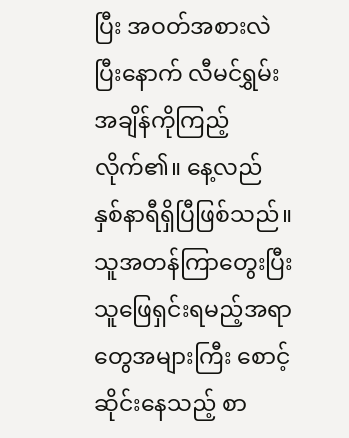ပြီး အဝတ်အစားလဲပြီးနောက် လီမင်ရွှမ်း အချိန်ကိုကြည့်လိုက်၏။ နေ့လည် နှစ်နာရီရှိပြီဖြစ်သည်။ သူအတန်ကြာတွေးပြီး သူဖြေရှင်းရမည့်အရာတွေအများကြီး စောင့်ဆိုင်းနေသည့် စာ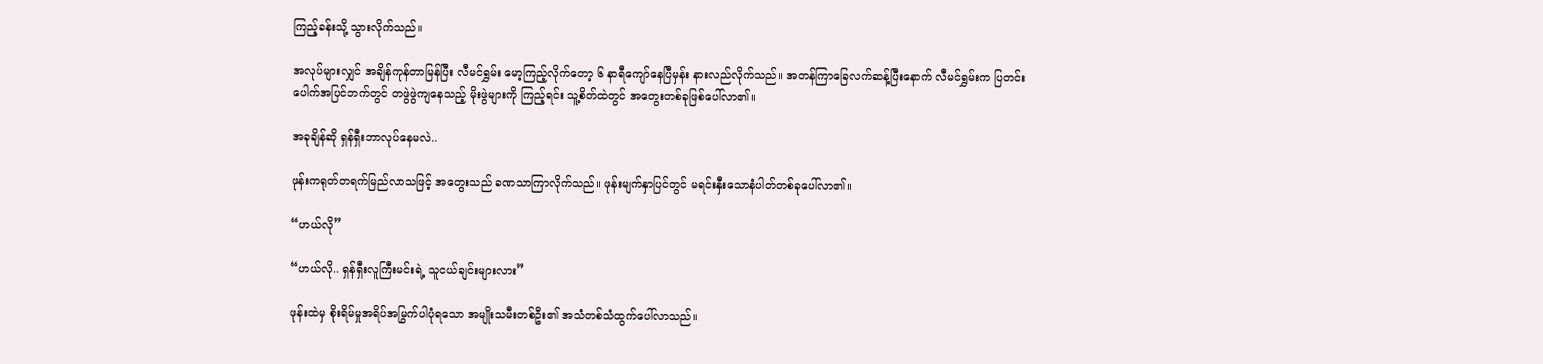ကြည့်ခန်းသို့ သွားလိုက်သည်။

အလုပ်များလျှင် အချိန်ကုန်တာမြန်ပြီး လီမင်ရွှမ်း မော့ကြည့်လိုက်တော့ ၆ နာရီကျော်နေပြီမှန်း နားလည်လိုက်သည်။ အတန်ကြာခြေလက်ဆန့်ပြီးနောက် လီမင်ရွှမ်းက ပြတင်းပေါက်အပြင်ဘက်တွင် တဖွဲဖွဲကျနေသည့် မိုးဖွဲများကို ကြည့်ရင်း သူ့စိတ်ထဲတွင် အတွေးတစ်ခုဖြစ်ပေါ်လာ၏။

အခုချိန်ဆို ရှန်ရှီးဘာလုပ်နေမလဲ..

ဖုန်းကရုတ်တရက်မြည်လာသဖြင့် အတွေးသည် ခဏသာကြာလိုက်သည်။ ဖုန်းမျက်နှာပြင်တွင် မရင်းနှီးသောနံပါတ်တစ်ခုပေါ်လာ၏။

“ဟယ်လို”

“ဟယ်လို.. ရှန်ရှီးလူကြီးမင်းရဲ့ သူငယ်ချင်းများလား”

ဖုန်းထဲမှ စိုးရိမ်မှုအရိပ်အမြွက်ပါပုံရသော အမျိုးသမီးတစ်ဦး၏ အသံတစ်သံထွက်ပေါ်လာသည်။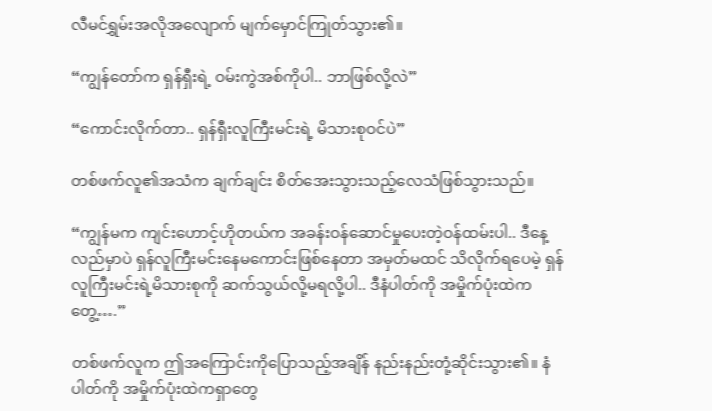လီမင်ရွှမ်းအလိုအလျောက် မျက်မှောင်ကြုတ်သွား၏။

“ကျွန်တော်က ရှန်ရှီးရဲ့ ဝမ်းကွဲအစ်ကိုပါ.. ဘာဖြစ်လို့လဲ”

“ကောင်းလိုက်တာ.. ရှန်ရှီးလူကြီးမင်းရဲ့ မိသားစုဝင်ပဲ”

တစ်ဖက်လူ၏အသံက ချက်ချင်း စိတ်အေးသွားသည့်လေသံဖြစ်သွားသည်။

“ကျွန်မက ကျင်းဟောင့်ဟိုတယ်က အခန်းဝန်ဆောင်မှုပေးတဲ့ဝန်ထမ်းပါ.. ဒီနေ့လည်မှာပဲ ရှန်လူကြီးမင်းနေမကောင်းဖြစ်နေတာ အမှတ်မထင် သိလိုက်ရပေမဲ့ ရှန်လူကြီးမင်းရဲ့မိသားစုကို ဆက်သွယ်လို့မရလို့ပါ.. ဒီနံပါတ်ကို အမှိုက်ပုံးထဲကတွေ့….”

တစ်ဖက်လူက ဤအကြောင်းကိုပြောသည့်အချိန် နည်းနည်းတုံ့ဆိုင်းသွား၏။ နံပါတ်ကို အမှိုက်ပုံးထဲကရှာတွေ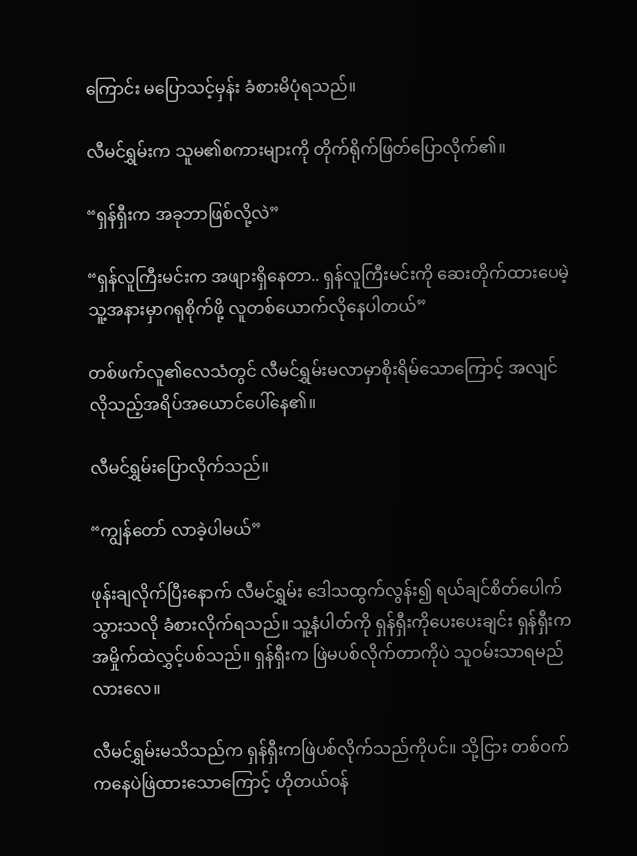ကြောင်း မပြောသင့်မှန်း ခံစားမိပုံရသည်။

လီမင်ရွှမ်းက သူမ၏စကားများကို တိုက်ရိုက်ဖြတ်ပြောလိုက်၏။

“ရှန်ရှီးက အခုဘာဖြစ်လို့လဲ”

“ရှန်လူကြီးမင်းက အဖျားရှိနေတာ.. ရှန်လူကြီးမင်းကို ဆေးတိုက်ထားပေမဲ့ သူ့အနားမှာဂရုစိုက်ဖို့ လူတစ်ယောက်လိုနေပါတယ်”

တစ်ဖက်လူ၏လေသံတွင် လီမင်ရွှမ်းမလာမှာစိုးရိမ်သောကြောင့် အလျင်လိုသည့်အရိပ်အယောင်ပေါ်နေ၏။

လီမင်ရွှမ်းပြောလိုက်သည်။

“ကျွန်တော် လာခဲ့ပါမယ်”

ဖုန်းချလိုက်ပြီးနောက် လီမင်ရွှမ်း ဒေါသထွက်လွန်း၍ ရယ်ချင်စိတ်ပေါက်သွားသလို ခံစားလိုက်ရသည်။ သူ့နံပါတ်ကို ရှန်ရှီးကိုပေးပေးချင်း ရှန်ရှီးက အမှိုက်ထဲလွှင့်ပစ်သည်။ ရှန်ရှီးက ဖြဲမပစ်လိုက်တာကိုပဲ သူဝမ်းသာရမည်လားလေ။

လီမင်ရွှမ်းမသိသည်က ရှန်ရှီးကဖြဲပစ်လိုက်သည်ကိုပင်။ သို့ငြား တစ်ဝက်ကနေပဲဖြဲထားသောကြောင့် ဟိုတယ်ဝန်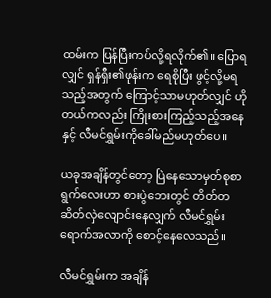ထမ်းက ပြန်ပြီးကပ်လို့ရလိုက်၏။ ပြောရလျှင် ရှန်ရှီး၏ဖုန်းက ရေစိုပြီး ဖွင့်လို့မရသည့်အတွက် ကြောင့်သာမဟုတ်လျှင် ဟိုတယ်ကလည်း ကြိုးစားကြည့်သည့်အနေနှင့် လီမင်ရွှမ်းကိုခေါ်မည်မဟုတ်ပေ။

ယခုအချိန်တွင်တော့ ပြဲနေသောမှတ်စုစာရွက်လေးဟာ စားပွဲဘေးတွင် တိတ်တဆိတ်လှဲလျောင်းနေလျှက် လီမင်ရွှမ်းရောက်အလာကို စောင့်နေလေသည်။

လီမင်ရွှမ်းက အချိန်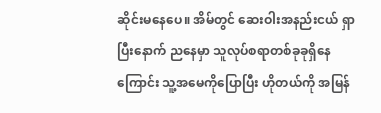ဆိုင်းမနေပေ။ အိမ်တွင် ဆေးဝါးအနည်းငယ် ရှာပြီးနောက် ညနေမှာ သူလုပ်စရာတစ်ခုခုရှိနေကြောင်း သူ့အမေကိုပြောပြီး ဟိုတယ်ကို အမြန်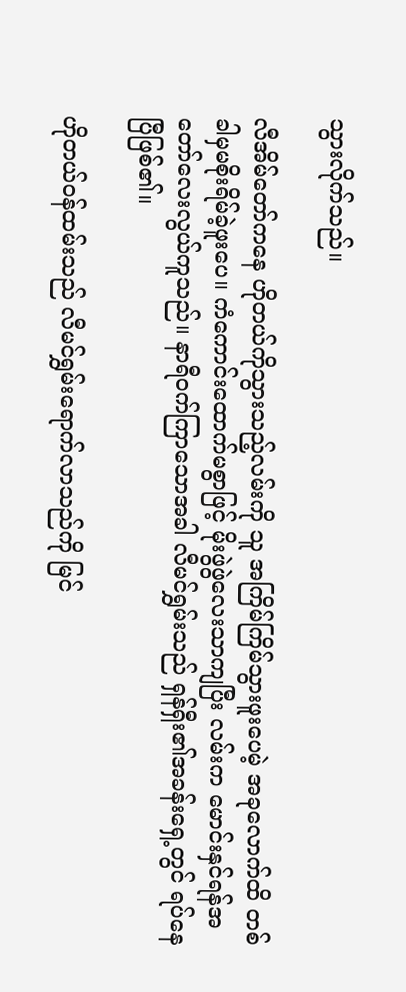သွားလိုက်သည်။

လီအိမ်တော်ကနေ ဟိုတယ်ကိုသွားသည့်လမ်းကို သူ အကြိမ်ကြိမ်သွားဖူးပေမဲ့ အခုလောက်ထိ တစ်ခါမှမစိုးရိမ်ခဲ့ဖူးပေ။ ကံကောင်းထောက်မစွာဖြင့် မိုးဖွဲဖွဲလေးသာကျပြီး လမ်းက မောင်းနှင်ရန်အတော်လေးလွယ်ကူသည်။ နာရီဝက်ကြာသောအခါ လီမင်ရွှမ်းသည် ရှန်ရှီး၏အခန်းရှေ့တွင် ရပ်နေပြီဖြစ်၏။

ဟိုတယ်ဝန်ထမ်းသည် လီမင်ရွှမ်းရောက်လာသည်ကို မြင်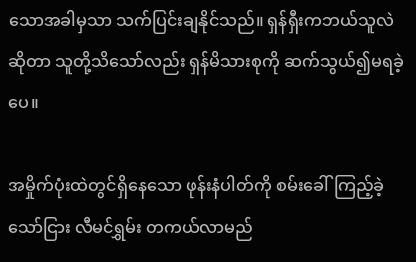သောအခါမှသာ သက်ပြင်းချနိုင်သည်။ ရှန်ရှီးကဘယ်သူလဲဆိုတာ သူတို့သိသော်လည်း ရှန်မိသားစုကို ဆက်သွယ်၍မရခဲ့ပေ။

အမှိုက်ပုံးထဲတွင်ရှိနေသော ဖုန်းနံပါတ်ကို စမ်းခေါ်ကြည့်ခဲ့သော်ငြား လီမင်ရွှမ်း တကယ်လာမည်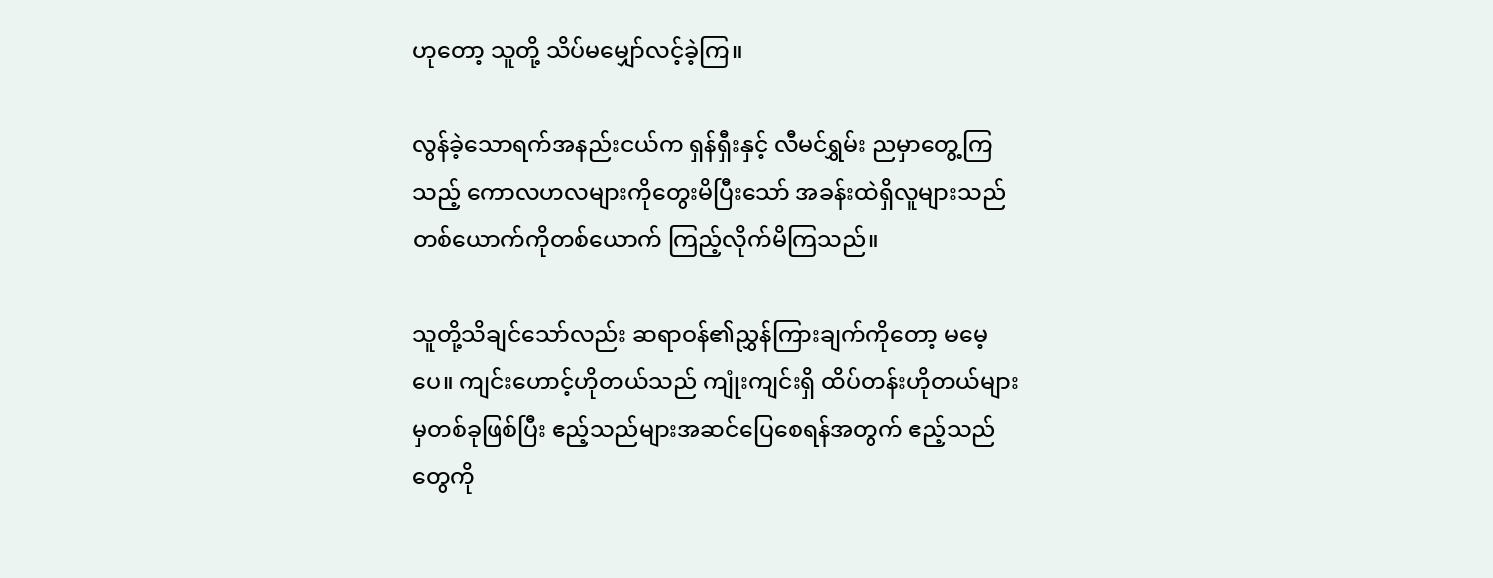ဟုတော့ သူတို့ သိပ်မမျှော်လင့်ခဲ့ကြ။

လွန်ခဲ့သောရက်အနည်းငယ်က ရှန်ရှီးနှင့် လီမင်ရွှမ်း ညမှာတွေ့ကြသည့် ကောလဟလများ‌ကိုတွေးမိပြီးသော် အခန်းထဲရှိလူများသည် တစ်ယောက်ကိုတစ်ယောက် ကြည့်လိုက်မိကြသည်။

သူတို့သိချင်သော်လည်း ဆရာဝန်၏ညွှန်ကြားချက်ကိုတော့ မမေ့ပေ။ ကျင်းဟောင့်ဟိုတယ်သည် ကျုံးကျင်းရှိ ထိပ်တန်းဟိုတယ်များမှတစ်ခုဖြစ်ပြီး ဧည့်သည်များအဆင်ပြေစေရန်အတွက် ဧည့်သည်တွေကို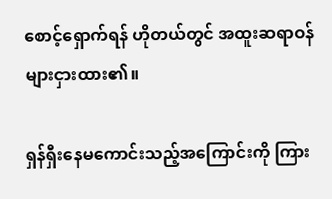စောင့်ရှောက်ရန် ဟိုတယ်တွင် အထူးဆရာဝန်များငှားထား၏။

ရှန်ရှီးနေမကောင်းသည့်အကြောင်းကို ကြား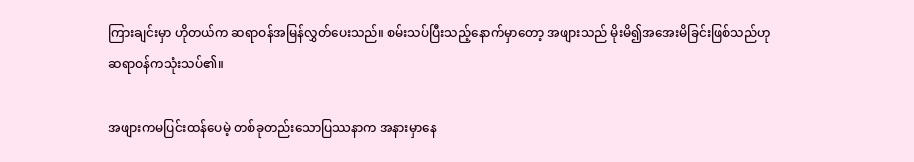ကြားချင်းမှာ ‌ဟိုတယ်က ဆရာဝန်အမြန်လွှတ်ပေးသည်။ စမ်းသပ်ပြီးသည့်နောက်မှာတော့ အဖျားသည် မိုးမိ၍အအေးမိခြင်းဖြစ်သည်ဟု ဆရာဝန်ကသုံးသပ်၏။

အဖျားကမပြင်းထန်ပေမဲ့ တစ်ခုတည်းသောပြဿနာက အနားမှာနေ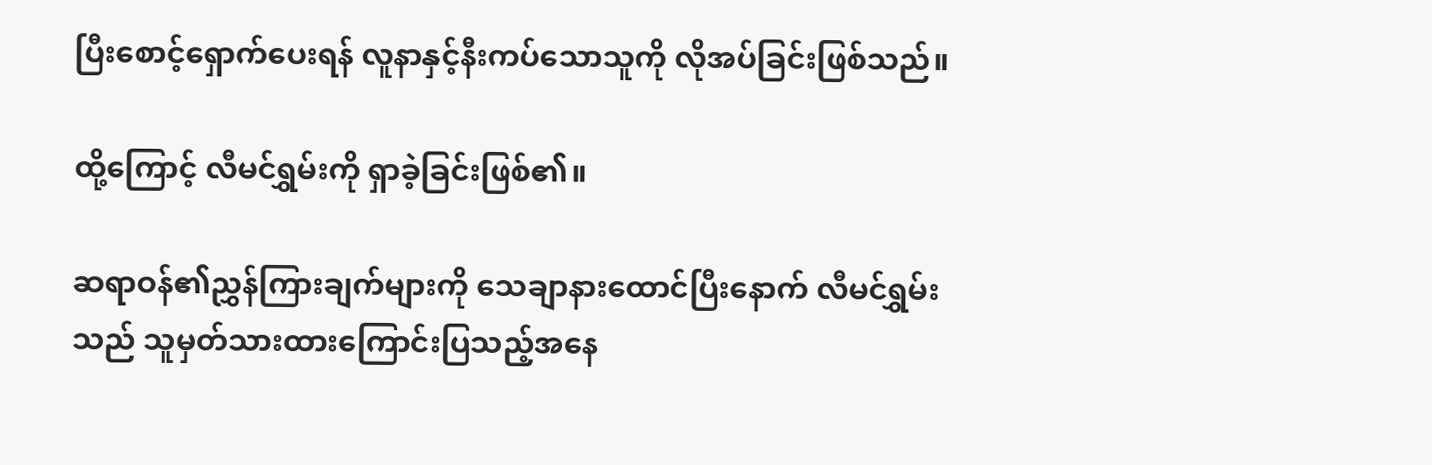ပြီးစောင့်ရှောက်ပေးရန် လူနာနှင့်နီးကပ်သောသူကို လိုအပ်ခြင်းဖြစ်သည်။

ထို့ကြောင့် လီမင်ရွှမ်းကို ရှာခဲ့ခြင်းဖြစ်၏။

ဆရာဝန်၏ညွှန်ကြားချက်များကို သေချာနားထောင်ပြီးနောက် လီမင်ရွှမ်းသည် သူမှတ်သားထားကြောင်းပြသည့်အနေ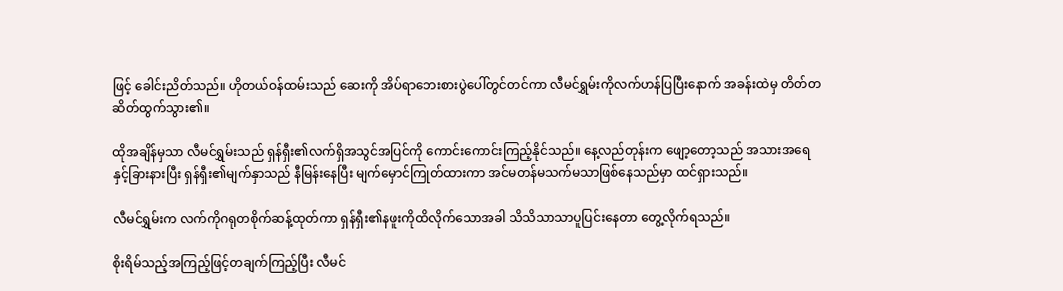ဖြင့် ခေါင်းညိတ်သည်။ ဟိုတယ်ဝန်ထမ်းသည် ဆေးကို အိပ်ရာဘေးစားပွဲပေါ်တွင်တင်ကာ လီမင်ရွှမ်းကိုလက်ဟန်ပြပြီးနောက် အခန်းထဲမှ တိတ်တဆိတ်ထွက်သွား၏။

ထိုအချိန်မှသာ လီမင်ရွှမ်းသည် ရှန်ရှီး၏လက်ရှိအသွင်အပြင်ကို ကောင်းကောင်းကြည့်နိုင်သည်။ နေ့လည်တုန်းက ဖျော့တော့သည် အသားအရေနှင့်ခြားနားပြီး ရှန်ရှီး၏မျက်နှာသည် နီမြန်းနေပြီး မျက်မှောင်ကြုတ်ထားကာ အင်မတန်မသက်မသာဖြစ်နေသည်မှာ ထင်ရှားသည်။

လီမင်ရွှမ်းက လက်ကိုဂရုတစိုက်ဆန့်ထုတ်ကာ ရှန်ရှီး၏နဖူးကိုထိလိုက်‌သောအခါ သိသိသာသာပူပြင်းနေတာ တွေ့လိုက်ရသည်။

စိုးရိမ်သည့်အကြည့်ဖြင့်တချက်ကြည့်ပြီး လီမင်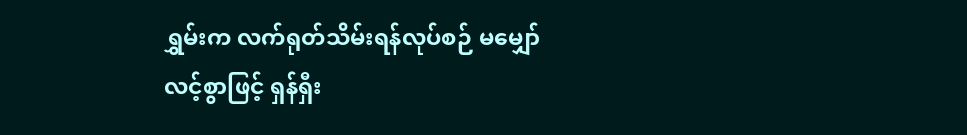ရွှမ်းက လက်ရုတ်သိမ်းရန်လုပ်စဉ် မမျှော်လင့်စွာဖြင့် ရှန်ရှီး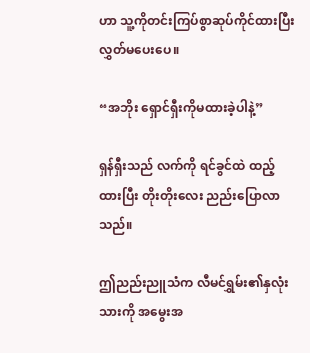ဟာ သူ့ကိုတင်းကြပ်စွာဆုပ်ကိုင်ထားပြီး လွှတ်မပေးပေ။

“အဘိုး ရှောင်ရှီးကိုမထားခဲ့ပါနဲ့”

ရှန်ရှီးသည် လက်ကို ရင်ခွင်ထဲ ထည့်ထားပြီး တိုးတိုးလေး ညည်းပြောလာသည်။

ဤညည်းညူသံက လီမင်ရွှမ်း၏နှလုံးသားကို အမွေးအ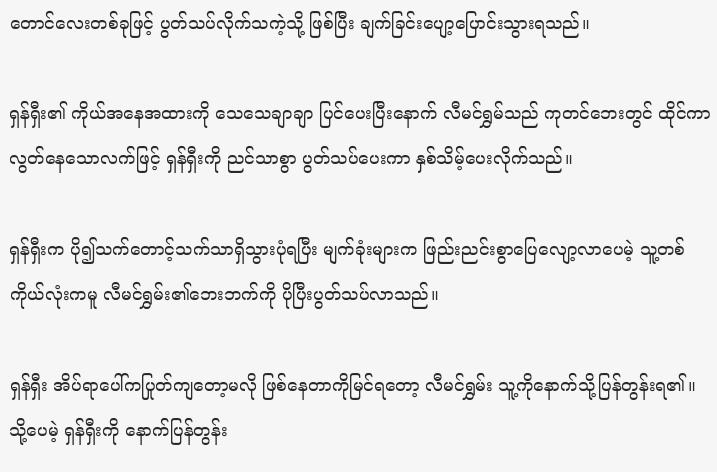တောင်လေးတစ်ခုဖြင့် ပွတ်သပ်လိုက်သကဲ့သို့ ဖြစ်ပြီး ချက်ခြင်းပျော့ပြောင်းသွားရသည်။

ရှန်ရှီး၏ ကိုယ်အနေအထားကို သေသေချာချာ ပြင်ပေးပြီးနောက် လီမင်ရွှမ်သည် ကုတင်ဘေးတွင် ထိုင်ကာ လွတ်နေသောလက်ဖြင့် ရှန်ရှီးကို ညင်သာစွာ ပွတ်သပ်ပေးကာ နှစ်သိမ့်ပေးလိုက်သည်။

ရှန်ရှီးက ပို၍သက်တောင့်သက်သာရှိသွားပုံရပြီး မျက်ခုံးများက ဖြည်းညင်းစွာပြေလျော့လာပေမဲ့ သူ့တစ်ကိုယ်လုံးကမူ လီမင်ရွှမ်း၏ဘေးဘက်ကို ပိုပြီးပွတ်သပ်လာသည်။

ရှန်ရှီး အိပ်ရာပေါ်ကပြုတ်ကျတော့မလို ဖြစ်နေတာကိုမြင်ရတော့ လီမင်ရွှမ်း သူ့ကိုနောက်သို့ပြန်တွန်းရ၏။ သို့ပေမဲ့ ရှန်ရှီးကို နောက်ပြန်တွန်း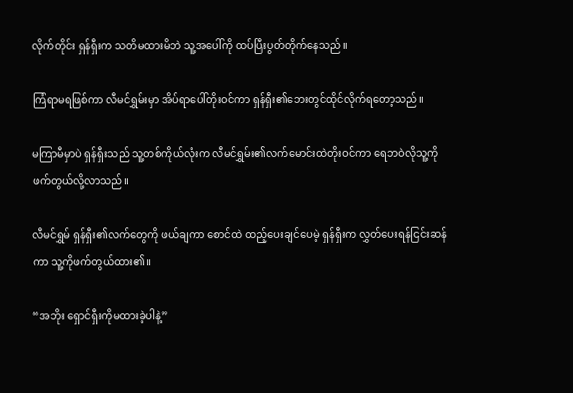လိုက်တိုင်း ရှန်ရှီးက သတိမထားမိဘဲ သူ့အပေါ်ကို ထပ်ပြီးပွတ်တိုက်နေသည်။

ကြံရာမရဖြစ်ကာ လီမင်ရွှမ်းမှာ အိပ်ရာပေါ်တိုးဝင်ကာ ရှန်ရှီး၏ဘေးတွင်ထိုင်လိုက်ရတော့သည်။

မကြာမီမှာပဲ ရှန်ရှီးသည် သူ့တစ်ကိုယ်လုံးက လီမင်ရွှမ်း၏လက်မောင်းထဲတိုးဝင်ကာ ရေဘဝဲလိုသူ့ကိုဖက်တွယ်လို့လာသည်။

လီမင်ရွှမ် ရှန်ရှီး၏လက်တွေကို ဖယ်ချကာ စောင်ထဲ ထည့်ပေးချင်ပေမဲ့ ရှန်ရှီးက လွှတ်ပေးရန်ငြင်းဆန်ကာ သူ့ကိုဖက်တွယ်ထား၏။

“အဘိုး ရှောင်ရှီးကိုမထားခဲ့ပါနဲ့”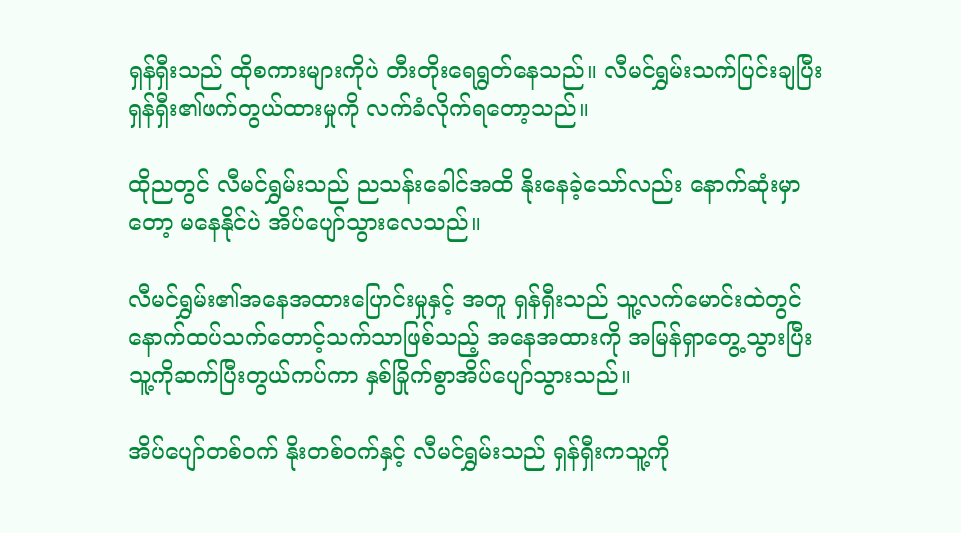ရှန်ရှီးသည် ထိုစကားများကိုပဲ တီးတိုးရေရွတ်နေသည်။ လီမင်ရွှမ်းသက်ပြင်းချပြီး ရှန်ရှီး၏ဖက်တွယ်ထားမှုကို လက်ခံလိုက်ရတော့သည်။

ထိုညတွင် လီမင်ရွှမ်းသည် ညသန်းခေါင်အထိ နိုးနေခဲ့သော်လည်း နောက်ဆုံးမှာတော့ မနေနိုင်ပဲ အိပ်ပျော်သွားလေသည်။

လီမင်ရွှမ်း၏အနေအထားပြောင်းမှုနှင့် အတူ ရှန်ရှီးသည် သူ့လက်မောင်းထဲတွင် နောက်ထပ်သက်တောင့်သက်သာဖြစ်သည့် အနေအထားကို အမြန်ရှာတွေ့သွားပြီး သူ့ကိုဆက်ပြီးတွယ်ကပ်ကာ နှစ်ခြိုက်စွာအိပ်ပျော်သွားသည်။

အိပ်ပျော်တစ်ဝက် နိုးတစ်ဝက်နှင့် လီမင်ရွှမ်းသည် ရှန်ရှီးကသူ့ကို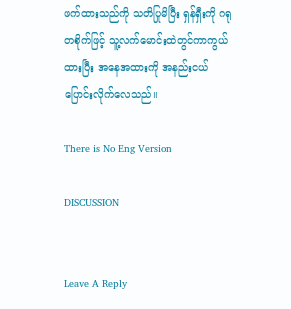ဖက်ထားသည်ကို သတိပြုမိပြီး ရှန်ရှီးကို ဂရုတစိုက်ဖြင့် သူ့လက်မောင်းထဲတွင်ကာကွယ်ထားပြီး အနေအထားကို အနည်းငယ်ပြောင်းလိုက်လေသည်။

There is No Eng Version

DISCUSSION


Leave A Reply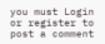you must Login or register to post a comment